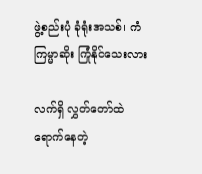ဖွဲ့စည်းပုံ ခုံရုံးအသစ်၊ ကံကြမ္မာဆိုး ကြုံနိုင်သေးလား

လက်ရှိ လွှတ်တော်ထဲ ရောက်နေတဲ့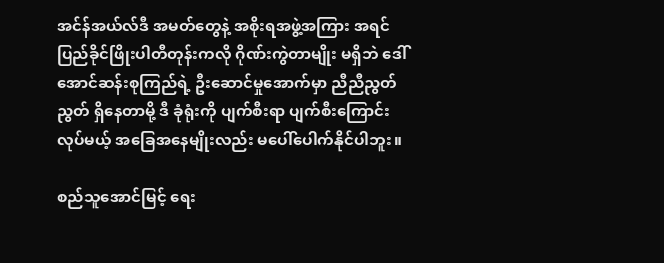အင်န်အယ်လ်ဒီ အမတ်တွေနဲ့ အစိုးရအဖွဲ့အကြား အရင် ပြည်ခိုင်ဖြိုးပါတီတုန်းကလို ဂိုဏ်းကွဲတာမျိုး မရှိဘဲ ဒေါ်အောင်ဆန်းစုကြည်ရဲ့ ဦးဆောင်မှုအောက်မှာ ညီညီညွတ်ညွတ် ရှိနေတာမို့ ဒီ ခုံရုံးကို ပျက်စီးရာ ပျက်စီးကြောင်း လုပ်မယ့် အခြေအနေမျိုးလည်း မပေါ်ပေါက်နိုင်ပါဘူး။

စည်သူအောင်မြင့် ရေး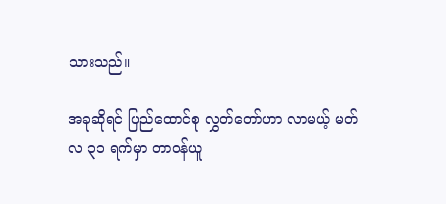သားသည်။

အခုဆိုရင် ပြည်ထောင်စု လွှတ်တော်ဟာ လာမယ့် မတ်လ ၃၁ ရက်မှာ တာဝန်ယူ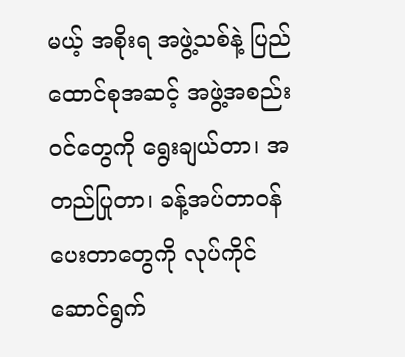မယ့် အစိုးရ အဖွဲ့သစ်နဲ့ ပြည်ထောင်စုအဆင့် အဖွဲ့အစည်းဝင်တွေကို ရွေးချယ်တာ၊ အတည်ပြုတာ၊ ခန့်အပ်တာဝန်ပေးတာတွေကို လုပ်ကိုင်ဆောင်ရွက်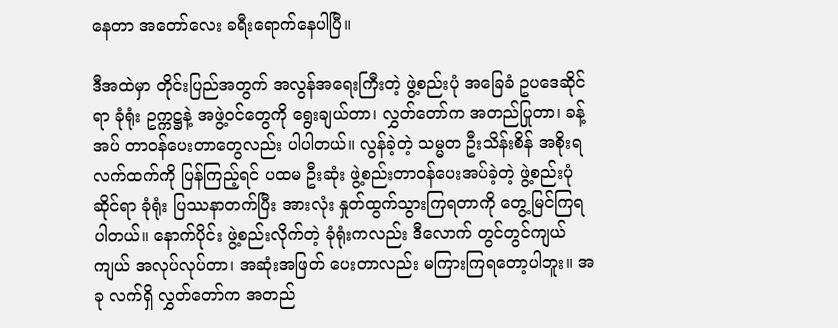နေတာ အတော်လေး ခရီးရောက်နေပါပြီ။

ဒီအထဲမှာ တိုင်းပြည်အတွက် အလွန်အရေးကြီးတဲ့ ဖွဲ့စည်းပုံ အခြေခံ ဥပဒေဆိုင်ရာ ခုံရုံး ဥက္ကဋ္ဌနဲ့ အဖွဲ့ဝင်တွေကို ရွေးချယ်တာ၊ လွှတ်တော်က အတည်ပြုတာ၊ ခန့်အပ် တာဝန်ပေးတာတွေလည်း ပါပါတယ်။ လွန်ခဲ့တဲ့ သမ္မတ ဦးသိန်းစိန် အစိုးရလက်ထက်ကို ပြန်ကြည့်ရင် ပထမ ဦးဆုံး ဖွဲ့စည်းတာဝန်ပေးအပ်ခဲ့တဲ့ ဖွဲ့စည်းပုံ ဆိုင်ရာ ခုံရုံး ပြဿနာတက်ပြီး အားလုံး နှုတ်ထွက်သွားကြရတာကို တွေ့မြင်ကြရပါတယ်။ နောက်ပိုင်း ဖွဲ့စည်းလိုက်တဲ့ ခုံရုံးကလည်း ဒီလောက် တွင်တွင်ကျယ်ကျယ် အလုပ်လုပ်တာ၊ အဆုံးအဖြတ် ပေးတာလည်း မကြားကြရတော့ပါဘူး။ အခု လက်ရှိ လွှတ်တော်က အတည်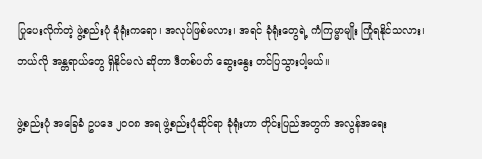ပြုပေးလိုက်တဲ့ ဖွဲ့စည်းပုံ ခုံရုံးကရော၊ အလုပ်ဖြစ်မလား၊ အရင် ခုံရုံးတွေရဲ့ ကံကြမ္မာမျိုး ကြုံရနိုင်သလား၊ ဘယ်လို အန္တရာယ်တွေ ရှိနိုင်မလဲ ဆိုတာ ဒီတစ်ပတ် ဆွေးနွေး တင်ပြသွားပါ့မယ်။

ဖွဲ့စည်းပုံ အခြေခံ ဥပဒေ ၂၀၀၈ အရ ဖွဲ့စည်းပုံဆိုင်ရာ ခုံရုံးဟာ တိုင်းပြည်အတွက် အလွန်အရေး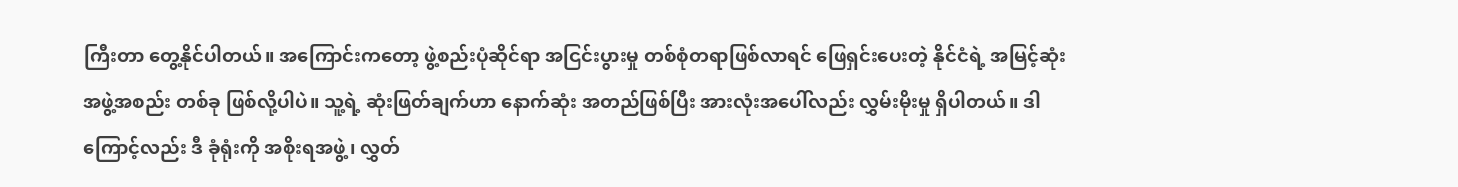ကြီးတာ တွေ့နိုင်ပါတယ်။ အကြောင်းကတော့ ဖွဲ့စည်းပုံဆိုင်ရာ အငြင်းပွားမှု တစ်စုံတရာဖြစ်လာရင် ဖြေရှင်းပေးတဲ့ နိုင်ငံရဲ့ အမြင့်ဆုံး အဖွဲ့အစည်း တစ်ခု ဖြစ်လို့ပါပဲ။ သူ့ရဲ့ ဆုံးဖြတ်ချက်ဟာ နောက်ဆုံး အတည်ဖြစ်ပြီး အားလုံးအပေါ်လည်း လွှမ်းမိုးမှု ရှိပါတယ်။ ဒါကြောင့်လည်း ဒီ ခုံရုံးကို အစိုးရအဖွဲ့၊ လွှတ်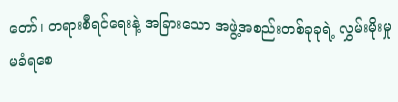တော်၊ တရားစီရင်ရေးနဲ့ အခြားသော အဖွဲ့အစည်းတစ်ခုခုရဲ့ လွှမ်းမိုးမှု မခံရစေ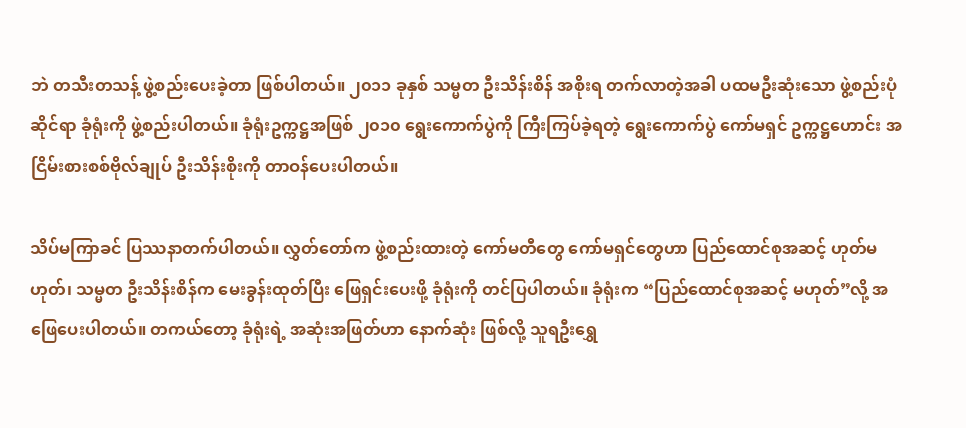ဘဲ တသီးတသန့် ဖွဲ့စည်းပေးခဲ့တာ ဖြစ်ပါတယ်။ ၂၀၁၁ ခုနှစ် သမ္မတ ဦးသိန်းစိန် အစိုးရ တက်လာတဲ့အခါ ပထမဦးဆုံးသော ဖွဲ့စည်းပုံဆိုင်ရာ ခုံရုံးကို ဖွဲ့စည်းပါတယ်။ ခုံရုံးဥက္ကဋ္ဌအဖြစ် ၂၀၁၀ ရွေးကောက်ပွဲကို ကြီးကြပ်ခဲ့ရတဲ့ ရွေးကောက်ပွဲ ကော်မရှင် ဥက္ကဋ္ဌဟောင်း အငြိမ်းစားစစ်ဗိုလ်ချုပ် ဦးသိန်းစိုးကို တာဝန်ပေးပါတယ်။

သိပ်မကြာခင် ပြဿနာတက်ပါတယ်။ လွှတ်တော်က ဖွဲ့စည်းထားတဲ့ ကော်မတီတွေ ကော်မရှင်တွေဟာ ပြည်ထောင်စုအဆင့် ဟုတ်မဟုတ်၊ သမ္မတ ဦးသိန်းစိန်က မေးခွန်းထုတ်ပြီး ဖြေရှင်းပေးဖို့ ခုံရုံးကို တင်ပြပါတယ်။ ခုံရုံးက “ပြည်ထောင်စုအဆင့် မဟုတ်”လို့ အဖြေပေးပါတယ်။ တကယ်တော့ ခုံရုံးရဲ့ အဆုံးအဖြတ်ဟာ နောက်ဆုံး ဖြစ်လို့ သူရဦးရွှေ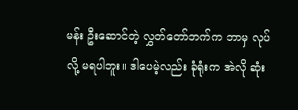မန်း ဦးဆောင်တဲ့ လွှတ်တော်ဘက်က ဘာမှ လုပ်လို့ မရပါဘူး။ ဒါပေမဲ့လည်း ခုံရုံးက အဲလို ဆုံး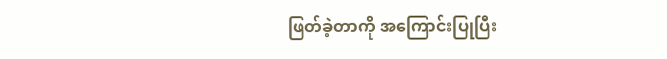ဖြတ်ခဲ့တာကို အကြောင်းပြုပြီး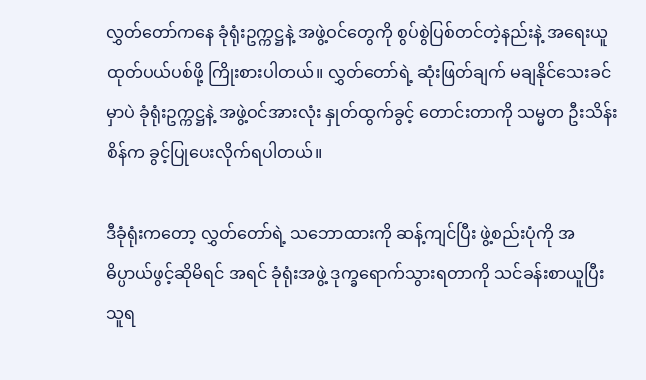လွှတ်တော်ကနေ ခုံရုံးဥက္ကဋ္ဌနဲ့ အဖွဲ့ဝင်တွေကို စွပ်စွဲပြစ်တင်တဲ့နည်းနဲ့ အရေးယူ ထုတ်ပယ်ပစ်ဖို့ ကြိုးစားပါတယ်။ လွှတ်တော်ရဲ့ ဆုံးဖြတ်ချက် မချနိုင်သေးခင်မှာပဲ ခုံရုံးဥက္ကဋ္ဌနဲ့ အဖွဲ့ဝင်အားလုံး နှုတ်ထွက်ခွင့် တောင်းတာကို သမ္မတ ဦးသိန်းစိန်က ခွင့်ပြုပေးလိုက်ရပါတယ်။

ဒီခုံရုံးကတော့ လွှတ်တော်ရဲ့ သဘောထားကို ဆန့်ကျင်ပြီး ဖွဲ့စည်းပုံကို အဓိပ္ပာယ်ဖွင့်ဆိုမိရင် အရင် ခုံရုံးအဖွဲ့ ဒုက္ခရောက်သွားရတာကို သင်ခန်းစာယူပြီး သူရ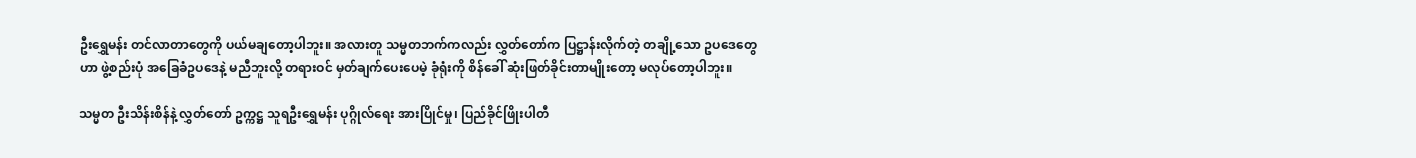ဦးရွှေမန်း တင်လာတာတွေကို ပယ်မချတော့ပါဘူး။ အလားတူ သမ္မတဘက်ကလည်း လွှတ်တော်က ပြဋ္ဌာန်းလိုက်တဲ့ တချို့သော ဥပဒေတွေဟာ ဖွဲ့စည်းပုံ အခြေခံဥပဒေနဲ့ မညီဘူးလို့ တရားဝင် မှတ်ချက်ပေးပေမဲ့ ခုံရုံးကို စိန်ခေါ် ဆုံးဖြတ်ခိုင်းတာမျိုးတော့ မလုပ်တော့ပါဘူး။

သမ္မတ ဦးသိန်းစိန်နဲ့ လွှတ်တော် ဥက္ကဋ္ဌ သူရဦးရွှေမန်း ပုဂ္ဂိုလ်ရေး အားပြိုင်မှု၊ ပြည်ခိုင်ဖြိုးပါတီ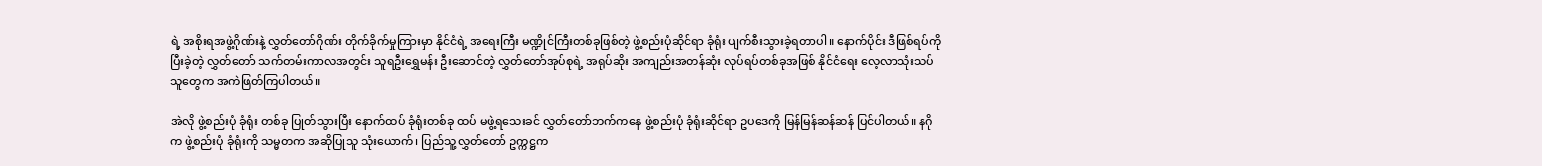ရဲ့ အစိုးရအဖွဲ့ဂိုဏ်းနဲ့ လွှတ်တော်ဂိုဏ်း တိုက်ခိုက်မှုကြားမှာ နိုင်ငံရဲ့ အရေးကြီး မဏ္ဍိုင်ကြီးတစ်ခုဖြစ်တဲ့ ဖွဲ့စည်းပုံဆိုင်ရာ ခုံရုံး ပျက်စီးသွားခဲ့ရတာပါ။ နောက်ပိုင်း ဒီဖြစ်ရပ်ကို ပြီးခဲ့တဲ့ လွှတ်တော် သက်တမ်းကာလအတွင်း သူရဦးရွှေမန်း ဦးဆောင်တဲ့ လွှတ်တော်အုပ်စုရဲ့ အရုပ်ဆိုး အကျည်းအတန်ဆုံး လုပ်ရပ်တစ်ခုအဖြစ် နိုင်ငံရေး လေ့လာသုံးသပ်သူတွေက အကဲဖြတ်ကြပါတယ်။

အဲလို ဖွဲ့စည်းပုံ ခုံရုံး တစ်ခု ပြုတ်သွားပြီး နောက်ထပ် ခုံရုံးတစ်ခု ထပ် မဖွဲ့ရသေးခင် လွှတ်တော်ဘက်ကနေ ဖွဲ့စည်းပုံ ခုံရုံးဆိုင်ရာ ဥပဒေကို မြန်မြန်ဆန်ဆန် ပြင်ပါတယ်။ နဂိုက ဖွဲ့စည်းပုံ ခုံရုံးကို သမ္မတက အဆိုပြုသူ သုံးယောက်၊ ပြည်သူ့လွှတ်တော် ဥက္ကဋ္ဌက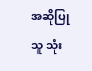အဆိုပြုသူ သုံး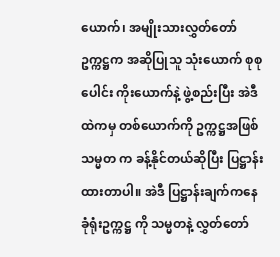ယောက်၊ အမျိုးသားလွှတ်တော် ဥက္ကဋ္ဌက အဆိုပြုသူ သုံးယောက် စုစုပေါင်း ကိုးယောက်နဲ့ ဖွဲ့စည်းပြီး အဲဒီထဲကမှ တစ်ယောက်ကို ဥက္ကဋ္ဌအဖြစ် သမ္မတ က ခန့်နိုင်တယ်ဆိုပြီး ပြဋ္ဌာန်းထားတာပါ။ အဲဒီ ပြဋ္ဌာန်းချက်ကနေ ခုံရုံးဥက္ကဋ္ဌ ကို သမ္မတနဲ့ လွှတ်တော်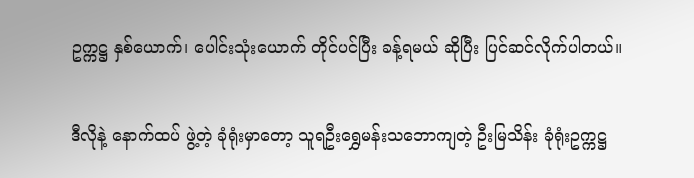ဥက္ကဋ္ဌ နှစ်ယောက်၊ ပေါင်းသုံးယောက် တိုင်ပင်ပြီး ခန့်ရမယ် ဆိုပြီး ပြင်ဆင်လိုက်ပါတယ်။

ဒီလိုနဲ့ နောက်ထပ် ဖွဲ့တဲ့ ခုံရုံးမှာတော့ သူရဦးရွှေမန်းသဘောကျတဲ့ ဦးမြသိန်း ခုံရုံးဥက္ကဋ္ဌ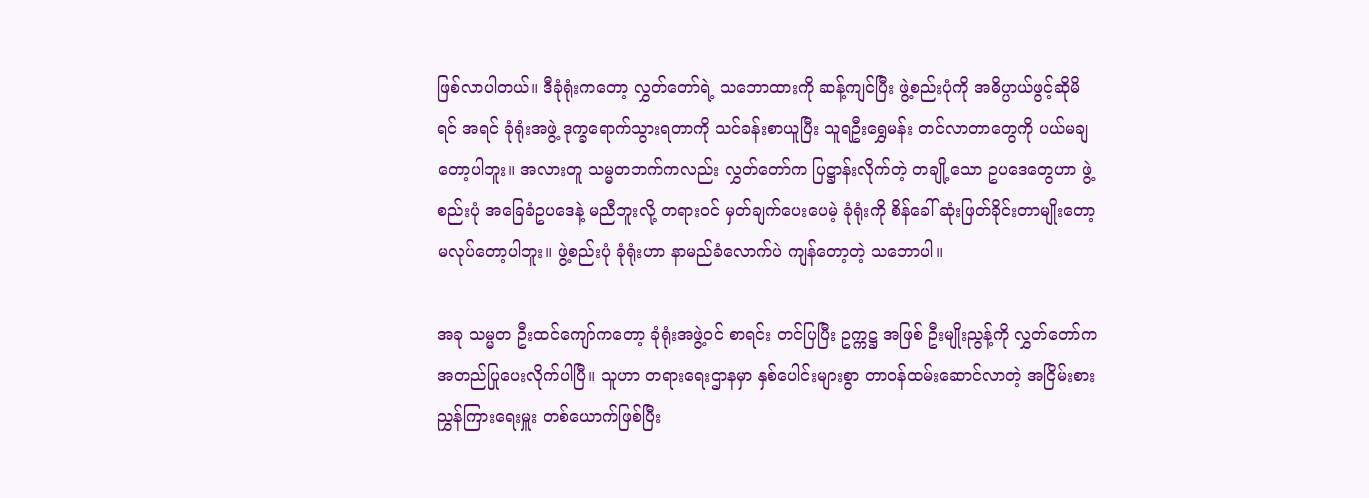ဖြစ်လာပါတယ်။ ဒီခုံရုံးကတော့ လွှတ်တော်ရဲ့ သဘောထားကို ဆန့်ကျင်ပြီး ဖွဲ့စည်းပုံကို အဓိပ္ပာယ်ဖွင့်ဆိုမိရင် အရင် ခုံရုံးအဖွဲ့ ဒုက္ခရောက်သွားရတာကို သင်ခန်းစာယူပြီး သူရဦးရွှေမန်း တင်လာတာတွေကို ပယ်မချတော့ပါဘူး။ အလားတူ သမ္မတဘက်ကလည်း လွှတ်တော်က ပြဋ္ဌာန်းလိုက်တဲ့ တချို့သော ဥပဒေတွေဟာ ဖွဲ့စည်းပုံ အခြေခံဥပဒေနဲ့ မညီဘူးလို့ တရားဝင် မှတ်ချက်ပေးပေမဲ့ ခုံရုံးကို စိန်ခေါ် ဆုံးဖြတ်ခိုင်းတာမျိုးတော့ မလုပ်တော့ပါဘူး။ ဖွဲ့စည်းပုံ ခုံရုံးဟာ နာမည်ခံလောက်ပဲ ကျန်တော့တဲ့ သဘောပါ။

အခု သမ္မတ ဦးထင်ကျော်ကတော့ ခုံရုံးအဖွဲ့ဝင် စာရင်း တင်ပြပြီး ဥက္ကဋ္ဌ အဖြစ် ဦးမျိုးညွန့်ကို လွှတ်တော်က အတည်ပြုပေးလိုက်ပါပြီ။ သူဟာ တရားရေးဌာနမှာ နှစ်ပေါင်းများစွာ တာဝန်ထမ်းဆောင်လာတဲ့ အငြိမ်းစားညွှန်ကြားရေးမှူး တစ်ယောက်ဖြစ်ပြီး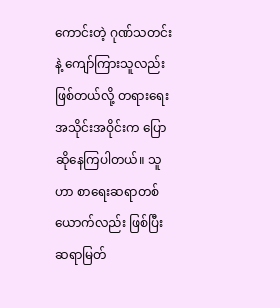ကောင်းတဲ့ ဂုဏ်သတင်းနဲ့ ကျော်ကြားသူလည်း ဖြစ်တယ်လို့ တရားရေး အသိုင်းအဝိုင်းက ပြောဆိုနေကြပါတယ်။ သူဟာ စာရေးဆရာတစ်ယောက်လည်း ဖြစ်ပြီး ဆရာမြတ်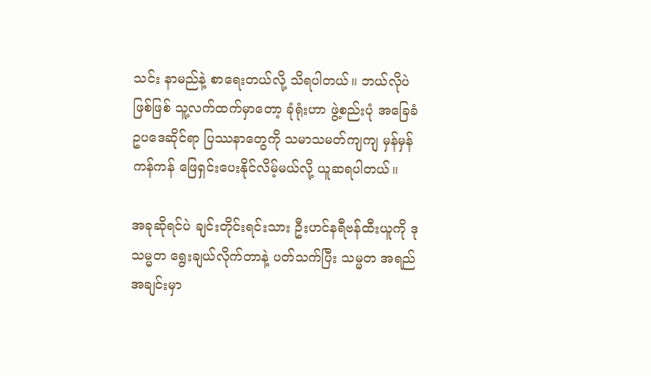သင်း နာမည်နဲ့ စာရေးတယ်လို့ သိရပါတယ်။ ဘယ်လိုပဲဖြစ်ဖြစ် သူ့လက်ထက်မှာတော့ ခုံရုံးဟာ ဖွဲ့စည်းပုံ အခြေခံဥပဒေဆိုင်ရာ ပြဿနာတွေကို သမာသမတ်ကျကျ မှန်မှန်ကန်ကန် ဖြေရှင်းပေးနိုင်လိမ့်မယ်လို့ ယူဆရပါတယ်။

အခုဆိုရင်ပဲ ချင်းတိုင်းရင်းသား ဦးဟင်နရီဗန်ထီးယူကို ဒုသမ္မတ ရွေးချယ်လိုက်တာနဲ့ ပတ်သက်ပြီး သမ္မတ အရည်အချင်းမှာ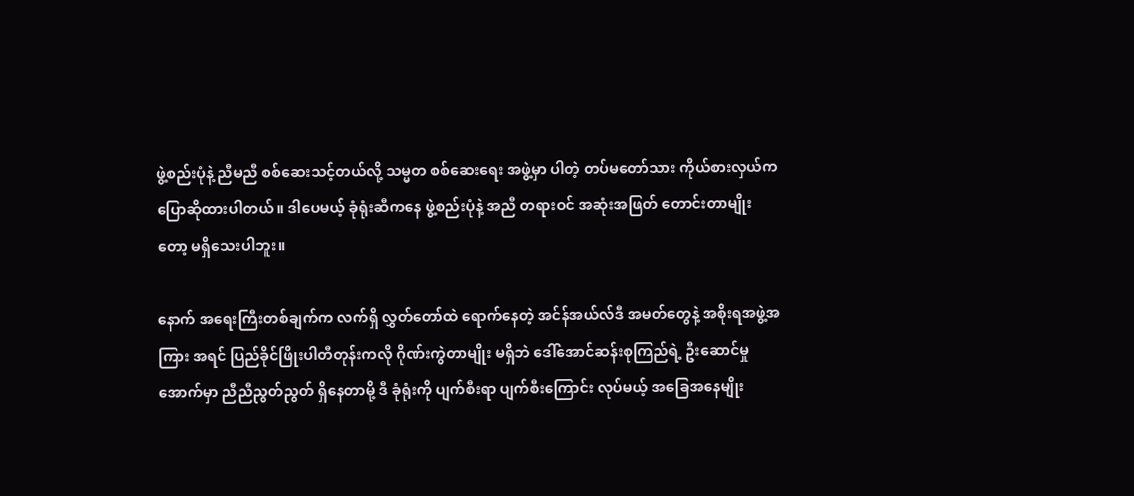ဖွဲ့စည်းပုံနဲ့ ညီမညီ စစ်ဆေးသင့်တယ်လို့ သမ္မတ စစ်ဆေးရေး အဖွဲ့မှာ ပါတဲ့ တပ်မတော်သား ကိုယ်စားလှယ်က ပြောဆိုထားပါတယ်။ ဒါပေမယ့် ခုံရုံးဆီကနေ ဖွဲ့စည်းပုံနဲ့ အညီ တရားဝင် အဆုံးအဖြတ် တောင်းတာမျိုးတော့ မရှိသေးပါဘူး။

နောက် အရေးကြီးတစ်ချက်က လက်ရှိ လွှတ်တော်ထဲ ရောက်နေတဲ့ အင်န်အယ်လ်ဒီ အမတ်တွေနဲ့ အစိုးရအဖွဲ့အကြား အရင် ပြည်ခိုင်ဖြိုးပါတီတုန်းကလို ဂိုဏ်းကွဲတာမျိုး မရှိဘဲ ဒေါ်အောင်ဆန်းစုကြည်ရဲ့ ဦးဆောင်မှုအောက်မှာ ညီညီညွတ်ညွတ် ရှိနေတာမို့ ဒီ ခုံရုံးကို ပျက်စီးရာ ပျက်စီးကြောင်း လုပ်မယ့် အခြေအနေမျိုး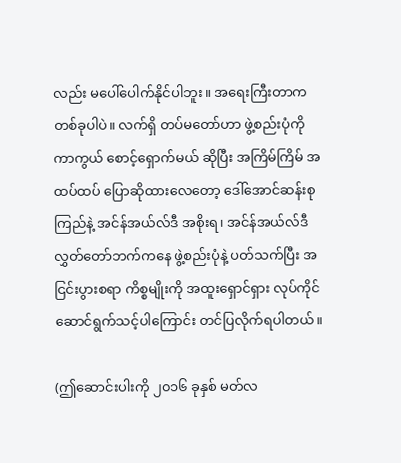လည်း မပေါ်ပေါက်နိုင်ပါဘူး။ အရေးကြီးတာက တစ်ခုပါပဲ။ လက်ရှိ တပ်မတော်ဟာ ဖွဲ့စည်းပုံကို ကာကွယ် စောင့်ရှောက်မယ် ဆိုပြီး အကြိမ်ကြိမ် အထပ်ထပ် ပြောဆိုထားလေတော့ ဒေါ်အောင်ဆန်းစုကြည်နဲ့ အင်န်အယ်လ်ဒီ အစိုးရ၊ အင်န်အယ်လ်ဒီ လွှတ်တော်ဘက်ကနေ ဖွဲ့စည်းပုံနဲ့ ပတ်သက်ပြီး အငြင်းပွားစရာ ကိစ္စမျိုးကို အထူးရှောင်ရှား လုပ်ကိုင်ဆောင်ရွက်သင့်ပါကြောင်း တင်ပြလိုက်ရပါတယ်။

(ဤဆောင်းပါးကို ၂၀၁၆ ခုနှစ် မတ်လ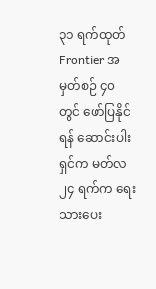၃၁ ရက်ထုတ် Frontier အမှတ်စဉ် ၄၀ တွင် ဖော်ပြနိုင်ရန် ဆောင်းပါးရှင်က မတ်လ ၂၄ ရက်က ရေးသားပေး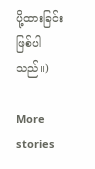ပို့ထားခြင်း ဖြစ်ပါသည်။)

More stories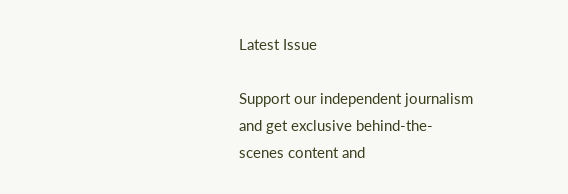Latest Issue

Support our independent journalism and get exclusive behind-the-scenes content and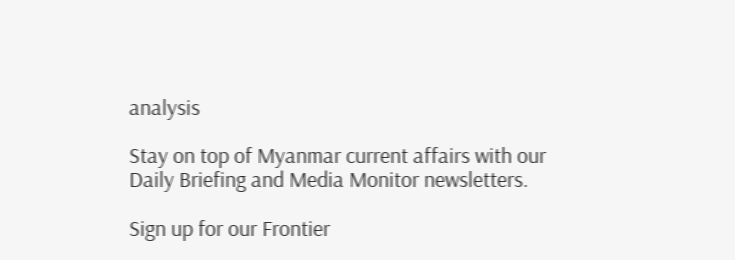analysis

Stay on top of Myanmar current affairs with our Daily Briefing and Media Monitor newsletters.

Sign up for our Frontier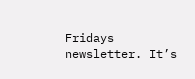Fridays newsletter. It’s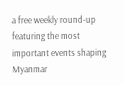a free weekly round-up featuring the most important events shaping Myanmar